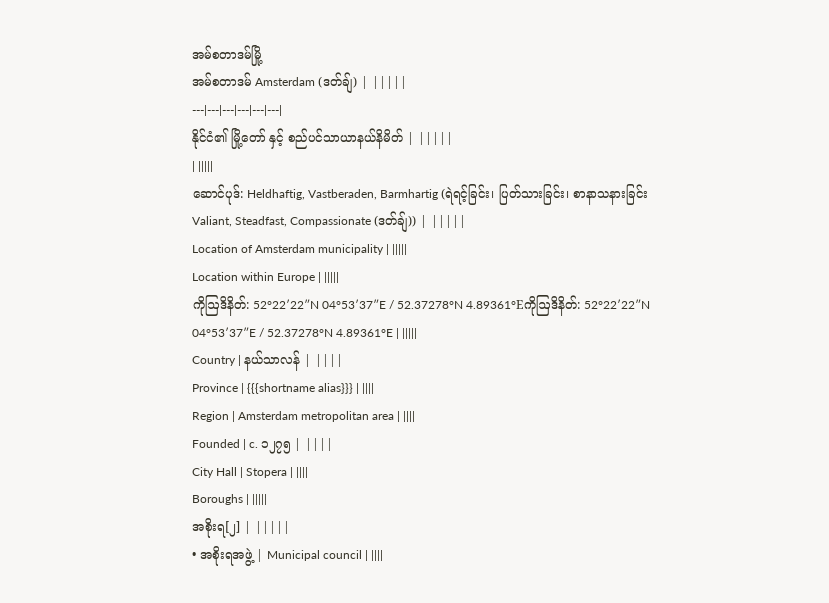အမ်စတာဒမ်မြို့
အမ်စတာဒမ် Amsterdam (ဒတ်ချ်) | |||||
---|---|---|---|---|---|
နိုင်ငံ၏ မြို့တော် နှင့် စည်ပင်သာယာနယ်နိမိတ် | |||||
| |||||
ဆောင်ပုဒ်: Heldhaftig, Vastberaden, Barmhartig (ရဲရင့်ခြင်း၊ ပြတ်သားခြင်း၊ စာနာသနားခြင်း Valiant, Steadfast, Compassionate (ဒတ်ချ်)) | |||||
Location of Amsterdam municipality | |||||
Location within Europe | |||||
ကိုဩဒိနိတ်: 52°22′22″N 04°53′37″E / 52.37278°N 4.89361°Eကိုဩဒိနိတ်: 52°22′22″N 04°53′37″E / 52.37278°N 4.89361°E | |||||
Country | နယ်သာလန် | ||||
Province | {{{shortname alias}}} | ||||
Region | Amsterdam metropolitan area | ||||
Founded | c. ၁၂၇၅ | ||||
City Hall | Stopera | ||||
Boroughs | |||||
အစိုးရ[၂] | |||||
• အစိုးရအဖွဲ့ | Municipal council | ||||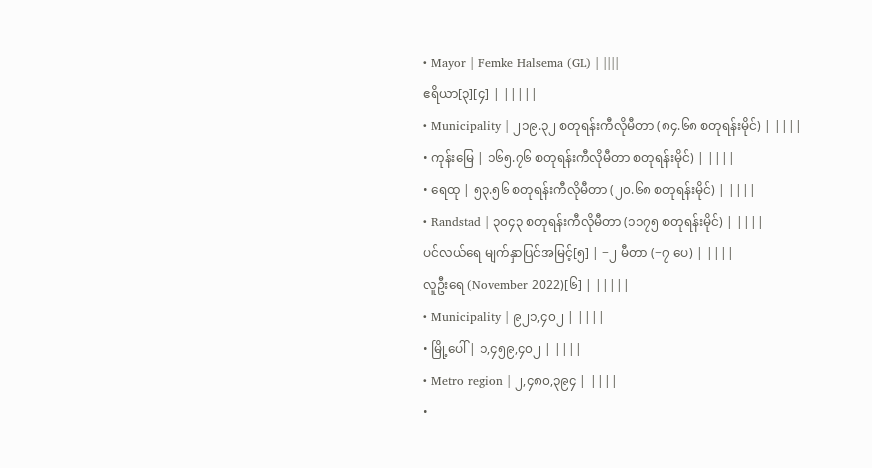• Mayor | Femke Halsema (GL) | ||||
ဧရိယာ[၃][၄] | |||||
• Municipality | ၂၁၉.၃၂ စတုရန်းကီလိုမီတာ (၈၄.၆၈ စတုရန်းမိုင်) | ||||
• ကုန်းမြေ | ၁၆၅.၇၆ စတုရန်းကီလိုမီတာ စတုရန်းမိုင်) | ||||
• ရေထု | ၅၃.၅၆ စတုရန်းကီလိုမီတာ (၂၀.၆၈ စတုရန်းမိုင်) | ||||
• Randstad | ၃၀၄၃ စတုရန်းကီလိုမီတာ (၁၁၇၅ စတုရန်းမိုင်) | ||||
ပင်လယ်ရေ မျက်နှာပြင်အမြင့်[၅] | −၂ မီတာ (−၇ ပေ) | ||||
လူဦးရေ (November 2022)[၆] | |||||
• Municipality | ၉၂၁,၄၀၂ | ||||
• မြို့ပေါ် | ၁,၄၅၉,၄၀၂ | ||||
• Metro region | ၂,၄၈၀,၃၉၄ | ||||
•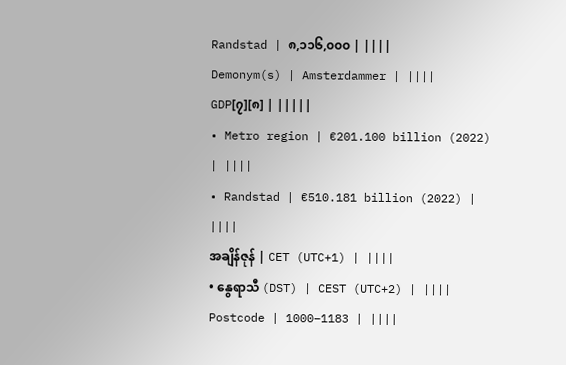Randstad | ၈,၁၁၆,၀၀၀ | ||||
Demonym(s) | Amsterdammer | ||||
GDP[၇][၈] | |||||
• Metro region | €201.100 billion (2022) | ||||
• Randstad | €510.181 billion (2022) | ||||
အချိန်ဇုန် | CET (UTC+1) | ||||
• နွေရာသီ (DST) | CEST (UTC+2) | ||||
Postcode | 1000–1183 | ||||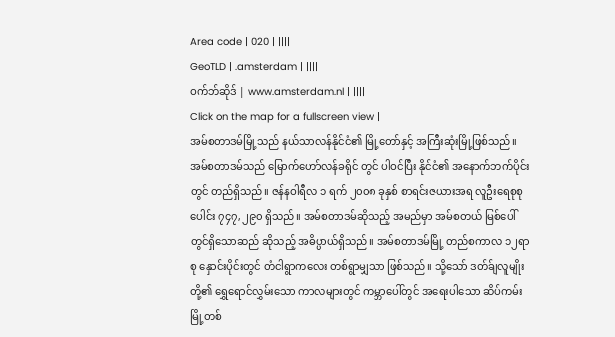Area code | 020 | ||||
GeoTLD | .amsterdam | ||||
ဝက်ဘ်ဆိုဒ် | www.amsterdam.nl | ||||
Click on the map for a fullscreen view |
အမ်စတာဒမ်မြို့သည် နယ်သာလန်နိုင်ငံ၏ မြို့တော်နှင့် အကြီးဆုံးမြို့ဖြစ်သည်။ အမ်စတာဒမ်သည် မြောက်ဟော်လန်ခရိုင် တွင် ပါဝင်ပြီး နိုင်ငံ၏ အနောက်ဘက်ပိုင်းတွင် တည်ရှိသည်။ ဇန်နဝါရီလ ၁ ရက် ၂၀၀၈ ခုနှစ် စာရင်းဇယားအရ လူဦးရေစုစုပေါင်း ၇၄၇,၂၉၀ ရှိသည်။ အမ်စတာဒမ်ဆိုသည့် အမည်မှာ အမ်စတယ် မြစ်ပေါ်တွင်ရှိသောဆည် ဆိုသည့် အဓိပ္ပာယ်ရှိသည်။ အမ်စတာဒမ်မြို့ တည်စကာလ ၁၂ရာစု နှောင်းပိုင်းတွင် တံငါရွာကလေး တစ်ရွာမျှသာ ဖြစ်သည်။ သို့သော် ဒတ်ခ်ျလူမျိုးတို့၏ ရွှေရောင်လွှမ်းသော ကာလများတွင် ကမ္ဘာပေါ်တွင် အရေးပါသော ဆိပ်ကမ်းမြို့တစ်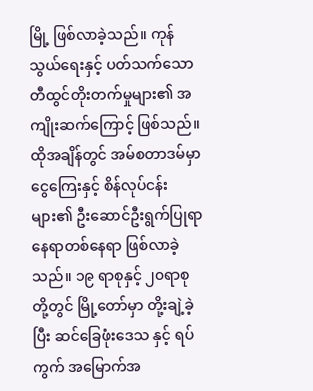မြို့ ဖြစ်လာခဲ့သည်။ ကုန်သွယ်ရေးနှင့် ပတ်သက်သော တီထွင်တိုးတက်မှုများ၏ အကျိုးဆက်ကြောင့် ဖြစ်သည်။ ထိုအချိန်တွင် အမ်စတာဒမ်မှာ ငွေကြေးနှင့် စိန်လုပ်ငန်းများ၏ ဦးဆောင်ဦးရွက်ပြုရာ နေရာတစ်နေရာ ဖြစ်လာခဲ့သည်။ ၁၉ ရာစုနှင့် ၂၀ရာစု တို့တွင် မြို့တော်မှာ တို့းချဲ့ခဲ့ပြီး ဆင်ခြေဖုံးဒေသ နှင့် ရပ်ကွက် အမြောက်အ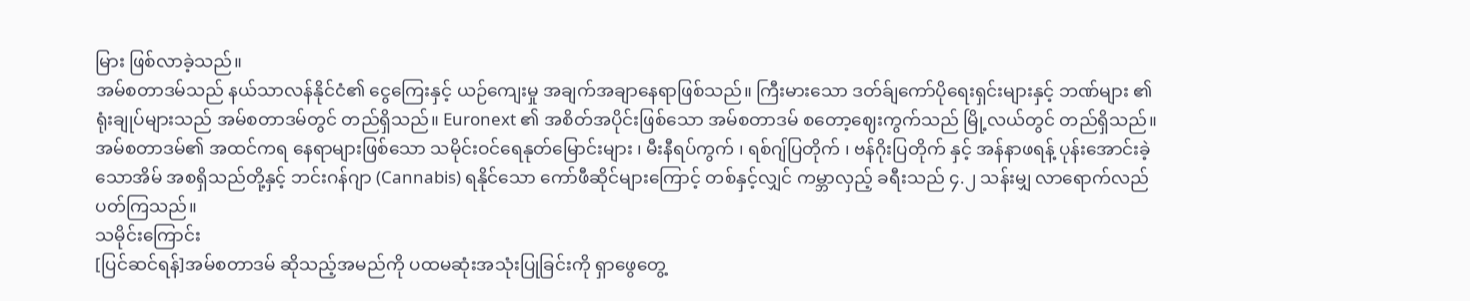မြား ဖြစ်လာခဲ့သည်။
အမ်စတာဒမ်သည် နယ်သာလန်နိုင်ငံ၏ ငွေကြေးနှင့် ယဉ်ကျေးမှု အချက်အချာနေရာဖြစ်သည်။ ကြီးမားသော ဒတ်ခ်ျကော်ပိုရေးရှင်းများနှင့် ဘဏ်များ ၏ ရုံးချုပ်များသည် အမ်စတာဒမ်တွင် တည်ရှိသည်။ Euronext ၏ အစိတ်အပိုင်းဖြစ်သော အမ်စတာဒမ် စတော့ဈေးကွက်သည် မြို့လယ်တွင် တည်ရှိသည်။ အမ်စတာဒမ်၏ အထင်ကရ နေရာများဖြစ်သော သမိုင်းဝင်ရေနုတ်မြောင်းများ ၊ မီးနီရပ်ကွက် ၊ ရစ်ဂျ်ပြတိုက် ၊ ဗန်ဂိုးပြတိုက် နှင့် အန်နာဖရန့် ပုန်းအောင်းခဲ့သောအိမ် အစရှိသည်တို့နှင့် ဘင်းဂန်ဂျာ (Cannabis) ရနိုင်သော ကော်ဖီဆိုင်များကြောင့် တစ်နှင့်လျှင် ကမ္ဘာလှည့် ခရီးသည် ၄.၂ သန်းမျှ လာရောက်လည်ပတ်ကြသည်။
သမိုင်းကြောင်း
[ပြင်ဆင်ရန်]အမ်စတာဒမ် ဆိုသည့်အမည်ကို ပထမဆုံးအသုံးပြုခြင်းကို ရှာဖွေတွေ့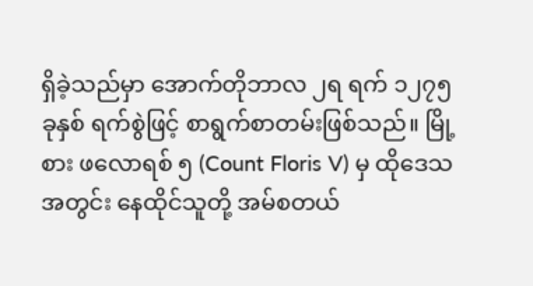ရှိခဲ့သည်မှာ အောက်တိုဘာလ ၂ရ ရက် ၁၂၇၅ ခုနှစ် ရက်စွဲဖြင့် စာရွက်စာတမ်းဖြစ်သည်။ မြို့စား ဖလောရစ် ၅ (Count Floris V) မှ ထိုဒေသအတွင်း နေထိုင်သူတို့ အမ်စတယ်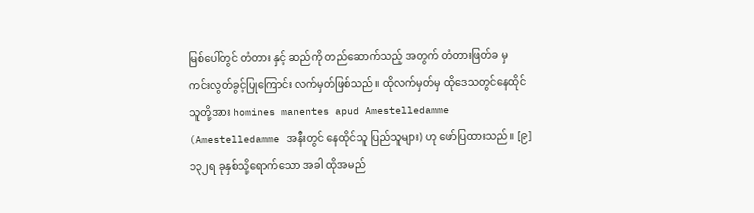မြစ်ပေါ်တွင် တံတား နှင့် ဆည်ကို တည်ဆောက်သည့် အတွက် တံတားဖြတ်ခ မှ ကင်းလွတ်ခွင့်ပြုကြောင်း လက်မှတ်ဖြစ်သည်။ ထိုလက်မှတ်မှ ထိုဒေသတွင်နေထိုင်သူတို့အား homines manentes apud Amestelledamme (Amestelledamme အနီးတွင် နေထိုင်သူ ပြည်သူများ) ဟု ဖော်ပြထားသည်။ [၉]၁၃၂ရ ခုနှစ်သို့ရောက်သော အခါ ထိုအမည်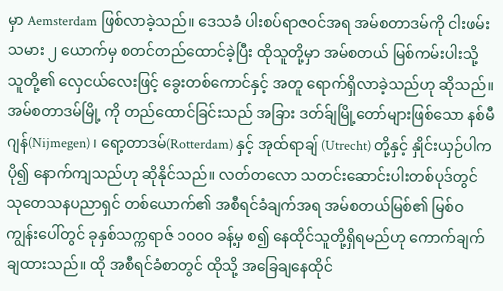မှာ Aemsterdam ဖြစ်လာခဲ့သည်။ ဒေသခံ ပါးစပ်ရာဇဝင်အရ အမ်စတာဒမ်ကို ငါးဖမ်းသမား ၂ ယောက်မှ စတင်တည်ထောင်ခဲ့ပြီး ထိုသူတို့မှာ အမ်စတယ် မြစ်ကမ်းပါးသို့ သူတို့၏ လှေငယ်လေးဖြင့် ခွေးတစ်ကောင်နှင့် အတူ ရောက်ရှိလာခဲ့သည်ဟု ဆိုသည်။ အမ်စတာဒမ်မြို့ ကို တည်ထောင်ခြင်းသည် အခြား ဒတ်ခ်ျမြို့တော်များဖြစ်သော နစ်မီဂျန်(Nijmegen) ၊ ရော့တာဒမ်(Rotterdam) နှင့် အုထ်ရာချ် (Utrecht) တို့နှင့် နှိုင်းယှဉ်ပါက ပို၍ နောက်ကျသည်ဟု ဆိုနိုင်သည်။ လတ်တလော သတင်းဆောင်းပါးတစ်ပုဒ်တွင် သုတေသနပညာရှင် တစ်ယောက်၏ အစီရင်ခံချက်အရ အမ်စတယ်မြစ်၏ မြစ်ဝကျွန်းပေါ်တွင် ခုနှစ်သက္ကရာဇ် ၁၀၀၀ ခန့်မှ စ၍ နေထိုင်သူတို့ရှိရမည်ဟု ကောက်ချက်ချထားသည်။ ထို အစီရင်ခံစာတွင် ထိုသို့ အခြေချနေထိုင်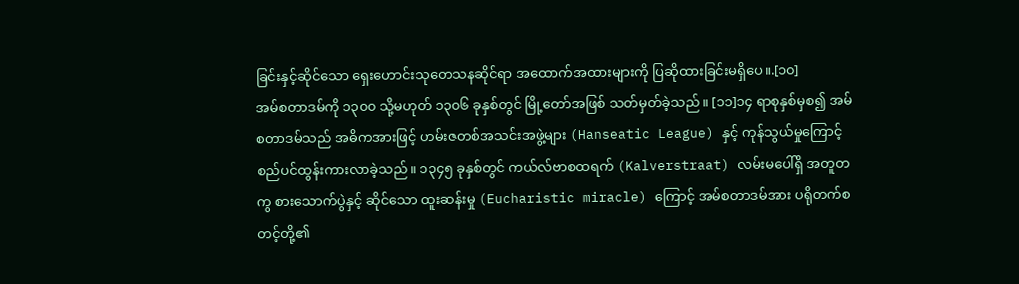ခြင်းနှင့်ဆိုင်သော ရှေးဟောင်းသုတေသနဆိုင်ရာ အထောက်အထားများကို ပြဆိုထားခြင်းမရှိပေ။.[၁၀]
အမ်စတာဒမ်ကို ၁၃၀၀ သို့မဟုတ် ၁၃၀၆ ခုနှစ်တွင် မြို့တော်အဖြစ် သတ်မှတ်ခဲ့သည်။ [၁၁]၁၄ ရာစုနှစ်မှစ၍ အမ်စတာဒမ်သည် အဓိကအားဖြင့် ဟမ်းဇတစ်အသင်းအဖွဲ့များ (Hanseatic League) နှင့် ကုန်သွယ်မှုကြောင့် စည်ပင်ထွန်းကားလာခဲ့သည်။ ၁၃၄၅ ခုနှစ်တွင် ကယ်လ်ဗာစထရက် (Kalverstraat) လမ်းမပေါ်ရှိ အတူတကွ စားသောက်ပွဲနှင့် ဆိုင်သော ထူးဆန်းမှု (Eucharistic miracle) ကြောင့် အမ်စတာဒမ်အား ပရိုတက်စတင့်တို့၏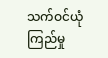သက်ဝင်ယုံကြည်မှု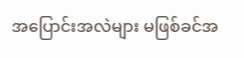အပြောင်းအလဲများ မဖြစ်ခင်အ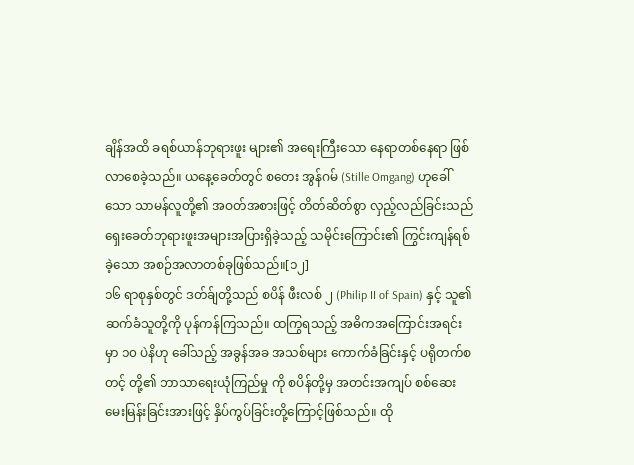ချိန်အထိ ခရစ်ယာန်ဘုရားဖူး များ၏ အရေးကြီးသော နေရာတစ်နေရာ ဖြစ်လာစေခဲ့သည်။ ယနေ့ခေတ်တွင် စတေး အွန်ဂမ် (Stille Omgang) ဟုခေါ်သော သာမန်လူတို့၏ အဝတ်အစားဖြင့် တိတ်ဆိတ်စွာ လှည့်လည်ခြင်းသည် ရှေးခေတ်ဘုရားဖူးအများအပြားရှိခဲ့သည့် သမိုင်းကြောင်း၏ ကြွင်းကျန်ရစ်ခဲ့သော အစဉ်အလာတစ်ခုဖြစ်သည်။[၁၂]
၁၆ ရာစုနှစ်တွင် ဒတ်ခ်ျတို့သည် စပိန် ဖီးလစ် ၂ (Philip II of Spain) နှင့် သူ၏ ဆက်ခံသူတို့ကို ပုန်ကန်ကြသည်။ ထကြွရသည့် အဓိကအကြောင်းအရင်းမှာ ၁၀ ပဲနိဟု ခေါ်သည့် အခွန်အခ အသစ်များ ကောက်ခံခြင်းနှင့် ပရိုတက်စတင့် တို့၏ ဘာသာရေးယုံကြည်မှု ကို စပိန်တို့မှ အတင်းအကျပ် စစ်ဆေးမေးမြန်းခြင်းအားဖြင့် နှိပ်ကွပ်ခြင်းတို့ကြောင့်ဖြစ်သည်။ ထို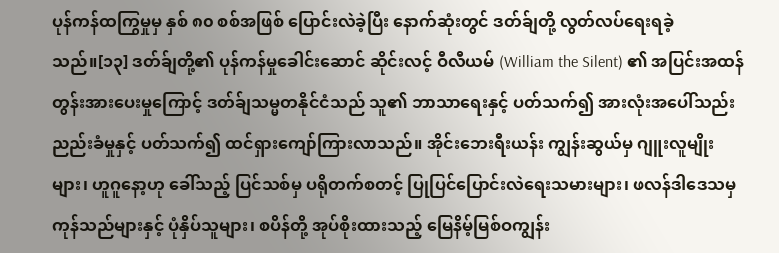ပုန်ကန်ထကြွမှုမှ နှစ် ၈၀ စစ်အဖြစ် ပြောင်းလဲခဲ့ပြီး နောက်ဆုံးတွင် ဒတ်ခ်ျတို့ လွတ်လပ်ရေးရခဲ့သည်။[၁၃] ဒတ်ခ်ျတို့၏ ပုန်ကန်မှုခေါင်းဆောင် ဆိုင်းလင့် ဝီလီယမ် (William the Silent) ၏ အပြင်းအထန် တွန်းအားပေးမှုကြောင့် ဒတ်ခ်ျသမ္မတနိုင်ငံသည် သူ၏ ဘာသာရေးနှင့် ပတ်သက်၍ အားလုံးအပေါ်သည်းညည်းခံမှုနှင့် ပတ်သက်၍ ထင်ရှားကျော်ကြားလာသည်။ အိုင်းဘေးရီးယန်း ကျွန်းဆွယ်မှ ဂျူးလူမျိုးများ၊ ဟူဂူနော့ဟု ခေါ်သည့် ပြင်သစ်မှ ပရိုတက်စတင့် ပြုပြင်ပြောင်းလဲရေးသမားများ၊ ဖလန်ဒါဒေသမှ ကုန်သည်များနှင့် ပုံနှိပ်သူများ၊ စပိန်တို့ အုပ်စိုးထားသည့် မြေနိမ့်မြစ်ဝကျွန်း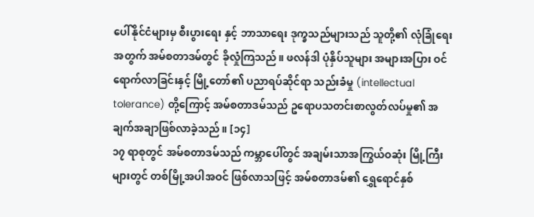ပေါ်နိုင်ငံများမှ စီးပွားရေး နှင့် ဘာသာရေး ဒုက္ခသည်များသည် သူတို့၏ လုံခြုံရေးအတွက် အမ်စတာဒမ်တွင် ခိုလှုံကြသည်။ ဖလန်ဒါ ပုံနှိပ်သူများ အများအပြား ဝင်ရောက်လာခြင်းနှင့် မြို့တော်၏ ပညာရပ်ဆိုင်ရာ သည်းခံမှု (intellectual tolerance) တို့ကြောင့် အမ်စတာဒမ်သည် ဥရောပသတင်းစာလွတ်လပ်မှု၏ အချက်အချာဖြစ်လာခဲ့သည်။ [၁၄]
၁၇ ရာစုတွင် အမ်စတာဒမ်သည် ကမ္ဘာပေါ်တွင် အချမ်းသာအကြွယ်ဝဆုံး မြို့ကြီးများတွင် တစ်မြို့အပါအဝင် ဖြစ်လာသဖြင့် အမ်စတာဒမ်၏ ရွှေရောင်နှစ်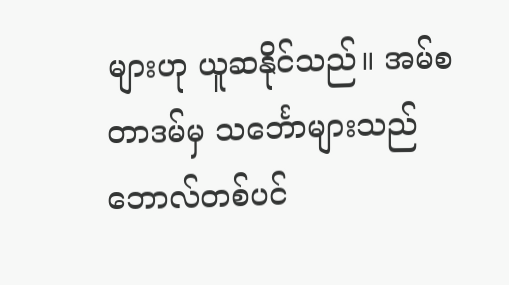များဟု ယူဆနိုင်သည်။ အမ်စတာဒမ်မှ သင်္ဘောများသည် ဘောလ်တစ်ပင်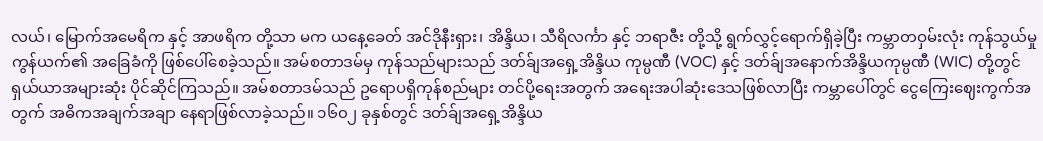လယ်၊ မြောက်အမေရိက နှင့် အာဖရိက တို့သာ မက ယနေ့ခေတ် အင်ဒိုနီးရှား၊ အိန္ဒိယ၊ သီရိလင်္ကာ နှင့် ဘရာဇီး တို့သို့ ရွက်လွှင့်ရောက်ရှိခဲ့ပြီး ကမ္ဘာတဝှမ်းလုံး ကုန်သွယ်မှုကွန်ယက်၏ အခြေခံကို ဖြစ်ပေါ်စေခဲ့သည်။ အမ်စတာဒမ်မှ ကုန်သည်များသည် ဒတ်ခ်ျအရှေ့အိန္ဒိယ ကုမ္ပဏီ (VOC) နှင့် ဒတ်ခ်ျအနောက်အိန္ဒိယကုမ္ပဏီ (WIC) တို့တွင် ရှယ်ယာအများဆုံး ပိုင်ဆိုင်ကြသည်။ အမ်စတာဒမ်သည် ဥရောပရှိကုန်စည်များ တင်ပို့ရေးအတွက် အရေးအပါဆုံးဒေသဖြစ်လာပြီး ကမ္ဘာပေါ်တွင် ငွေကြေးဈေးကွက်အတွက် အဓိကအချက်အချာ နေရာဖြစ်လာခဲ့သည်။ ၁၆၀၂ ခုနှစ်တွင် ဒတ်ခ်ျအရှေ့အိန္ဒိယ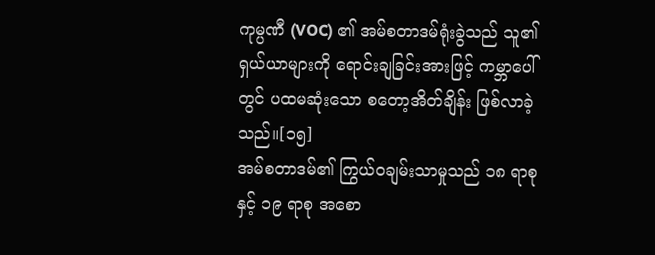ကုမ္ပဏီ (VOC) ၏ အမ်စတာဒမ်ရုံးခွဲသည် သူ၏ ရှယ်ယာများကို ရောင်းချခြင်းအားဖြင့် ကမ္ဘာပေါ်တွင် ပထမဆုံးသော စတော့အိတ်ချိန်း ဖြစ်လာခဲ့သည်။[၁၅]
အမ်စတာဒမ်၏ ကြွယ်ဝချမ်းသာမှုသည် ၁၈ ရာစု နှင့် ၁၉ ရာစု အစော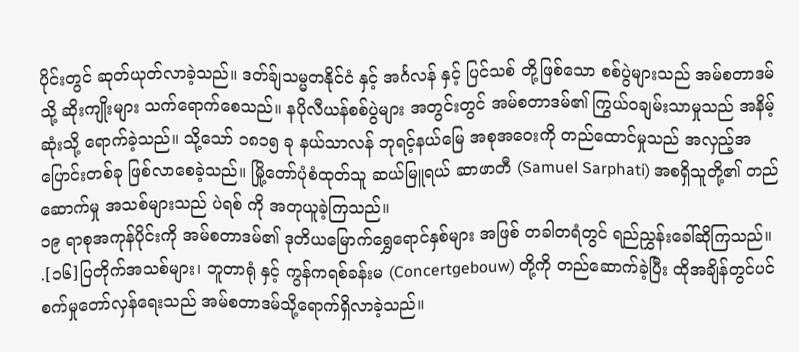ပိုင်းတွင် ဆုတ်ယုတ်လာခဲ့သည်။ ဒတ်ခ်ျသမ္မတနိုင်ငံ နှင့် အင်္ဂလန် နှင့် ပြင်သစ် တို့ဖြစ်သော စစ်ပွဲများသည် အမ်စတာဒမ် သို့ ဆိုးကျိုးများ သက်ရောက်စေသည်။ နပိုလီယန်စစ်ပွဲများ အတွင်းတွင် အမ်စတာဒမ်၏ ကြွယ်ဝချမ်းသာမှုသည် အနိမ့်ဆုံးသို့ ရောက်ခဲ့သည်။ သို့သော် ၁၈၁၅ ခု နယ်သာလန် ဘုရင့်နယ်မြေ အစုအဝေးကို တည်ထောင်မှုသည် အလှည့်အပြောင်းတစ်ခု ဖြစ်လာစေခဲ့သည်။ မြို့တော်ပုံစံထုတ်သူ ဆယ်မြူရယ် ဆာဖာတီ (Samuel Sarphati) အစရှိသူတို့၏ တည်ဆောက်မှု အသစ်များသည် ပဲရစ် ကို အတုယူခဲ့ကြသည်။
၁၉ ရာစုအကုန်ပိုင်းကို အမ်စတာဒမ်၏ ဒုတိယမြောက်ရွှေရောင်နှစ်များ အဖြစ် တခါတရံတွင် ရည်ညွှန်းခေါ်ဆိုကြသည်။ .[၁၆]ပြတိုက်အသစ်များ၊ ဘူတာရုံ နှင့် ကွန်ကရစ်ခန်းမ (Concertgebouw) တို့ကို တည်ဆောက်ခဲ့ပြီး ထိုအချိန်တွင်ပင် စက်မှုတော်လှန်ရေးသည် အမ်စတာဒမ်သို့ရောက်ရှိလာခဲ့သည်။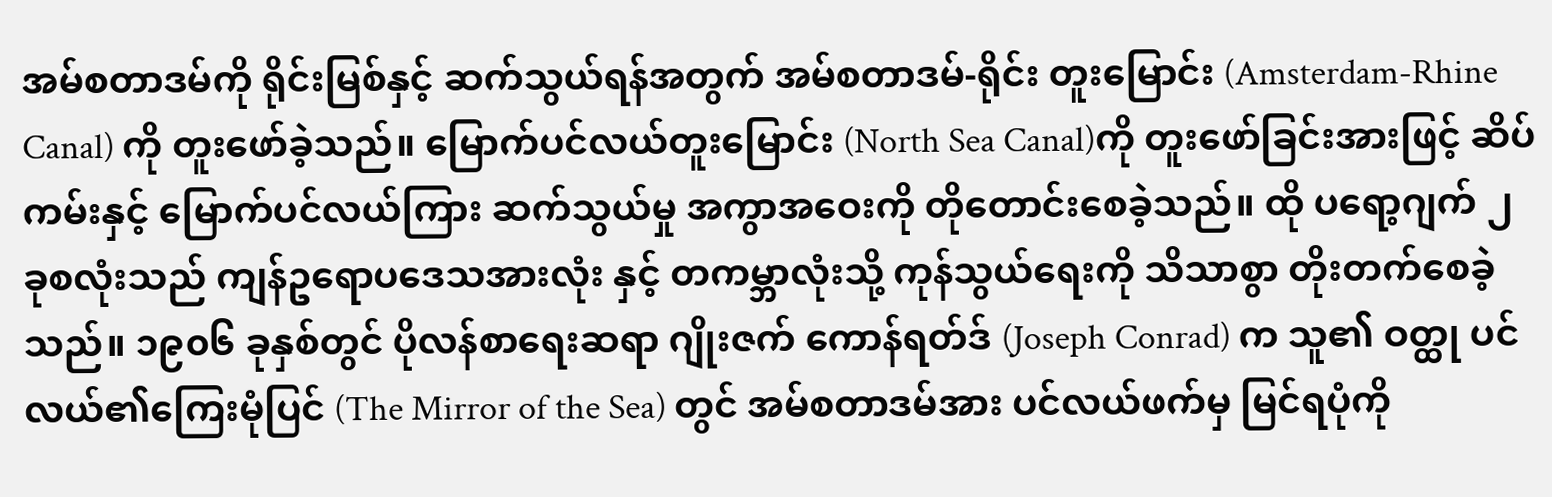အမ်စတာဒမ်ကို ရိုင်းမြစ်နှင့် ဆက်သွယ်ရန်အတွက် အမ်စတာဒမ်-ရိုင်း တူးမြောင်း (Amsterdam-Rhine Canal) ကို တူးဖော်ခဲ့သည်။ မြောက်ပင်လယ်တူးမြောင်း (North Sea Canal)ကို တူးဖော်ခြင်းအားဖြင့် ဆိပ်ကမ်းနှင့် မြောက်ပင်လယ်ကြား ဆက်သွယ်မှု အကွာအဝေးကို တိုတောင်းစေခဲ့သည်။ ထို ပရော့ဂျက် ၂ ခုစလုံးသည် ကျန်ဥရောပဒေသအားလုံး နှင့် တကမ္ဘာလုံးသို့ ကုန်သွယ်ရေးကို သိသာစွာ တိုးတက်စေခဲ့သည်။ ၁၉၀၆ ခုနှစ်တွင် ပိုလန်စာရေးဆရာ ဂျိုးဇက် ကောန်ရတ်ဒ် (Joseph Conrad) က သူ၏ ဝတ္ထု ပင်လယ်၏ကြေးမုံပြင် (The Mirror of the Sea) တွင် အမ်စတာဒမ်အား ပင်လယ်ဖက်မှ မြင်ရပုံကို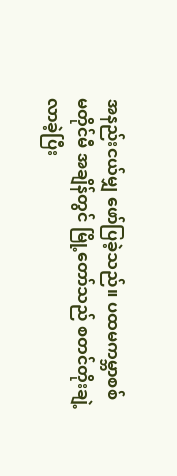အနည်းငယ်မျှ ဖော်ပြခဲ့သည်။ ပထမကမ္ဘာစစ် မတိုင်မီ အချိန်တွင် မြို့တော်သည် စတင်တိုးချဲ့လာခဲ့ပြီး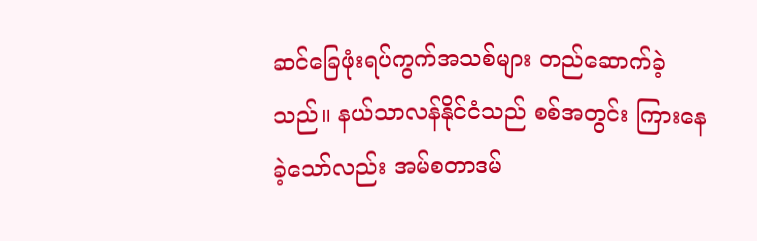ဆင်ခြေဖုံးရပ်ကွက်အသစ်များ တည်ဆောက်ခဲ့သည်။ နယ်သာလန်နိုင်ငံသည် စစ်အတွင်း ကြားနေခဲ့သော်လည်း အမ်စတာဒမ်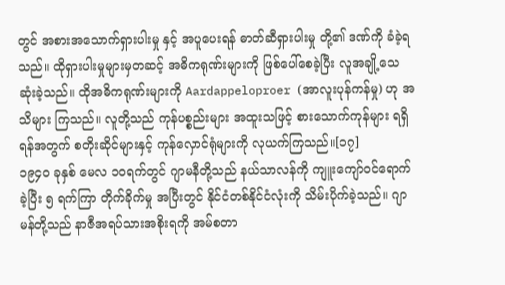တွင် အစားအသောက်ရှားပါးမှု နှင့် အပူပေးရန် ဓာတ်ဆီရှားပါးမှု တို့၏ ဒဏ်ကို ခံခဲ့ရသည်။ ထိုရှားပါးမှုများမှတဆင့် အဓိကရုဏ်းများကို ဖြစ်ပေါ်စေခဲ့ပြီး လူအချို့သေဆုံးခဲ့သည်။ ထိုအဓိကရုဏ်းများကို Aardappeloproer (အာလူးပုန်ကန်မှု) ဟု အသိများ ကြသည်။ လူတို့သည် ကုန်ပစ္စည်းများ အထူးသဖြင့် စားသောက်ကုန်များ ရရှိရန်အတွက် စတိုးဆိုင်များနှင့် ကုန်လှောင်ရုံများကို လုယက်ကြသည်။[၁၇]
၁၉၄၀ ခုနှစ် မေလ ၁၀ရက်တွင် ဂျာမနီတို့သည် နယ်သာလန်ကို ကျူးကျော်ဝင်ရောက်ခဲ့ပြီး ၅ ရက်ကြာ တိုက်ခိုက်မှု အပြီးတွင် နိုင်ငံတစ်နိုင်ငံလုံးကို သိမ်းပိုက်ခဲ့သည်။ ဂျာမန်တို့သည် နာဇီအရပ်သားအစိုးရကို အမ်စတာ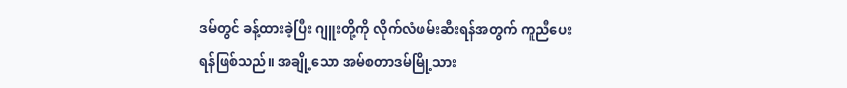ဒမ်တွင် ခန့်ထားခဲ့ပြီး ဂျူးတို့ကို လိုက်လံဖမ်းဆီးရန်အတွက် ကူညီပေးရန်ဖြစ်သည်။ အချို့သော အမ်စတာဒမ်မြို့သား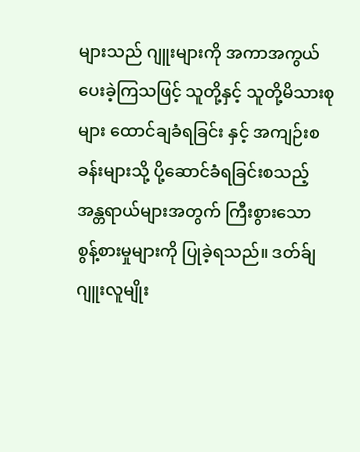များသည် ဂျူးများကို အကာအကွယ်ပေးခဲ့ကြသဖြင့် သူတို့နှင့် သူတို့မိသားစုများ ထောင်ချခံရခြင်း နှင့် အကျဉ်းစခန်းများသို့ ပို့ဆောင်ခံရခြင်းစသည့် အန္တရာယ်များအတွက် ကြီးစွားသော စွန့်စားမှုများကို ပြုခဲ့ရသည်။ ဒတ်ခ်ျ ဂျူးလူမျိုး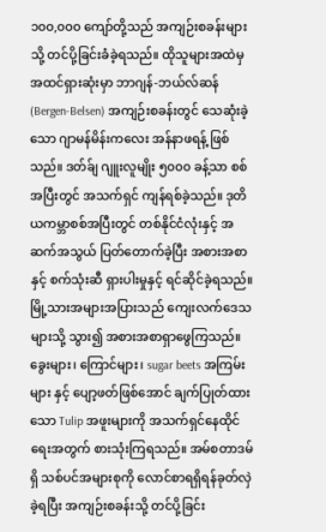၁၀၀,၀၀၀ ကျော်တို့သည် အကျဉ်းစခန်းများသို့ တင်ပို့ခြင်းခံခဲ့ရသည်။ ထိုသူများအထဲမှ အထင်ရှားဆုံးမှာ ဘာဂျန်-ဘယ်လ်ဆန် (Bergen-Belsen) အကျဉ်းစခန်းတွင် သေဆုံးခဲ့သော ဂျာမန်မိန်းကလေး အန်နာဖရန့် ဖြစ်သည်။ ဒတ်ခ်ျ ဂျူးလူမျိုး ၅၀၀၀ ခန့်သာ စစ်အပြီးတွင် အသက်ရှင် ကျန်ရစ်ခဲ့သည်။ ဒုတိယကမ္ဘာစစ်အပြီးတွင် တစ်နိုင်ငံလုံးနှင့် အဆက်အသွယ် ပြတ်တောက်ခဲ့ပြီး အစားအစာ နှင့် စက်သုံးဆီ ရှားပါးမှုနှင့် ရင်ဆိုင်ခဲ့ရသည်။ မြို့သားအများအပြားသည် ကျေးလက်ဒေသများသို့ သွား၍ အစားအစာရှာဖွေကြသည်။ ခွေးများ၊ ကြောင်များ၊ sugar beets အကြမ်း များ နှင့် ပျော့ဖတ်ဖြစ်အောင် ချက်ပြုတ်ထားသော Tulip အဖူးများကို အသက်ရှင်နေထိုင်ရေးအတွက် စားသုံးကြရသည်။ အမ်စတာဒမ်ရှိ သစ်ပင်အများစုကို လောင်စာရရှိရန်ခုတ်လှဲခဲ့ရပြီး အကျဉ်းစခန်းသို့ တင်ပို့ခြင်း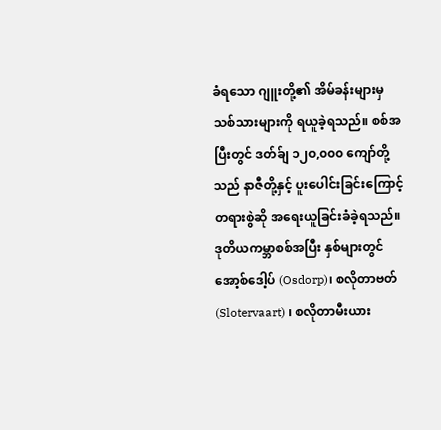ခံရသော ဂျူးတို့၏ အိမ်ခန်းများမှ သစ်သားများကို ရယူခဲ့ရသည်။ စစ်အပြီးတွင် ဒတ်ခ်ျ ၁၂၀,၀၀၀ ကျော်တို့သည် နာဇီတို့နှင့် ပူးပေါင်းခြင်းကြောင့် တရားစွဲဆို အရေးယူခြင်းခံခဲ့ရသည်။
ဒုတိယကမ္ဘာစစ်အပြီး နှစ်များတွင် အော့စ်ဒေါ့ပ် (Osdorp)၊ စလိုတာဗတ် (Slotervaart) ၊ စလိုတာမီးယား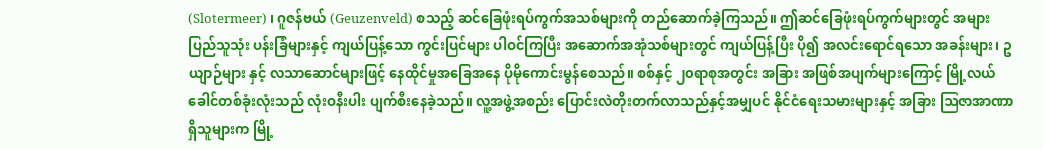(Slotermeer) ၊ ဂူဇန်ဗယ် (Geuzenveld) စသည့် ဆင်ခြေဖုံးရပ်ကွက်အသစ်များကို တည်ဆောက်ခဲ့ကြသည်။ ဤဆင်ခြေဖုံးရပ်ကွက်များတွင် အများပြည်သူသုံး ပန်းခြံများနှင့် ကျယ်ပြန့်သော ကွင်းပြင်များ ပါဝင်ကြပြီး အဆောက်အအုံသစ်များတွင် ကျယ်ပြန့်ပြီး ပို၍ အလင်းရောင်ရသော အခန်းများ၊ ဥယျာဉ်များ နှင့် လသာဆောင်များဖြင့် နေထိုင်မှုအခြေအနေ ပိုမိုကောင်းမွန်စေသည်။ စစ်နှင့် ၂၀ရာစုအတွင်း အခြား အဖြစ်အပျက်များကြောင့် မြို့လယ်ခေါင်တစ်ခုံးလုံးသည် လုံးဝနီးပါး ပျက်စီးနေခဲ့သည်။ လူ့အဖွဲ့အစည်း ပြောင်းလဲတိုးတက်လာသည်နှင့်အမျှပင် နိုင်ငံရေးသမားများနှင့် အခြား ဩဇာအာဏာရှိသူများက မြို့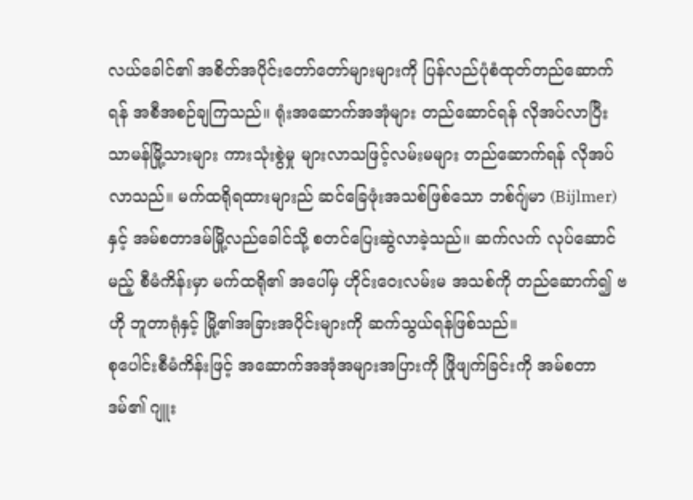လယ်ခေါင်၏ အစိတ်အပိုင်းတော်တော်များများကို ပြန်လည်ပုံစံထုတ်တည်ဆောက်ရန် အစီအစဉ်ချကြသည်။ ရုံးအဆောက်အအုံများ တည်ဆောင်ရန် လိုအပ်လာပြီး သာမန်မြို့သားများ ကားသုံးစွဲမှု များလာသဖြင့်လမ်းမများ တည်ဆောက်ရန် လိုအပ်လာသည်။ မက်ထရိုရထားများည် ဆင်ခြေဖုံးအသစ်ဖြစ်သော ဘစ်ဂျ်မာ (Bijlmer) နှင့် အမ်စတာဒမ်မြို့လည်ခေါင်သို့ စတင်ပြေးဆွဲလာခဲ့သည်။ ဆက်လက် လုပ်ဆောင်မည့် စီမံကိန်းမှာ မက်ထရို၏ အပေါ်မှ ဟိုင်းဝေးလမ်းမ အသစ်ကို တည်ဆောက်၍ ဗဟို ဘူတာရုံနှင့် မြို့၏အခြားအပိုင်းများကို ဆက်သွယ်ရန်ဖြစ်သည်။
စုပေါင်းစီမံကိန်းဖြင့် အဆောက်အအုံအများအပြားကို ဖြိုဖျက်ခြင်းကို အမ်စတာဒမ်၏ ဂျူး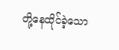တို့နေထိုင်ခဲ့သော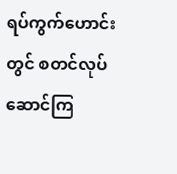ရပ်ကွက်ဟောင်းတွင် စတင်လုပ်ဆောင်ကြ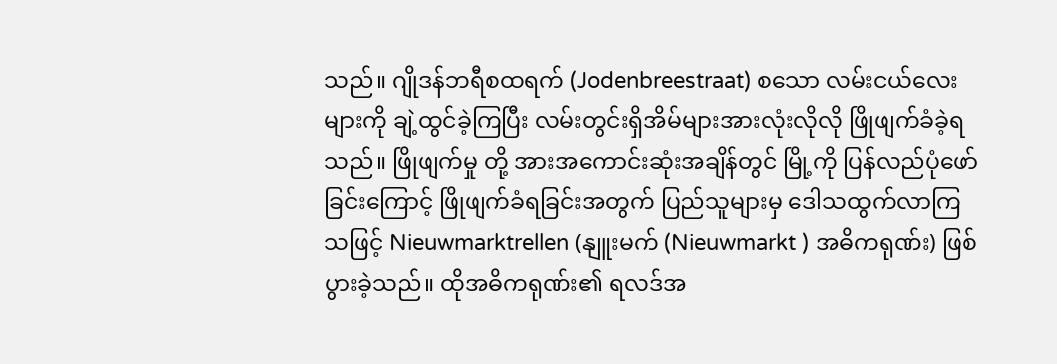သည်။ ဂျိုဒန်ဘရီစထရက် (Jodenbreestraat) စသော လမ်းငယ်လေးများကို ချဲ့ထွင်ခဲ့ကြပြီး လမ်းတွင်းရှိအိမ်များအားလုံးလိုလို ဖြိုဖျက်ခံခဲ့ရသည်။ ဖြိုဖျက်မှု တို့ အားအကောင်းဆုံးအချိန်တွင် မြို့ကို ပြန်လည်ပုံဖော်ခြင်းကြောင့် ဖြိုဖျက်ခံရခြင်းအတွက် ပြည်သူများမှ ဒေါသထွက်လာကြသဖြင့် Nieuwmarktrellen (နျူးမက် (Nieuwmarkt ) အဓိကရုဏ်း) ဖြစ်ပွားခဲ့သည်။ ထိုအဓိကရုဏ်း၏ ရလဒ်အ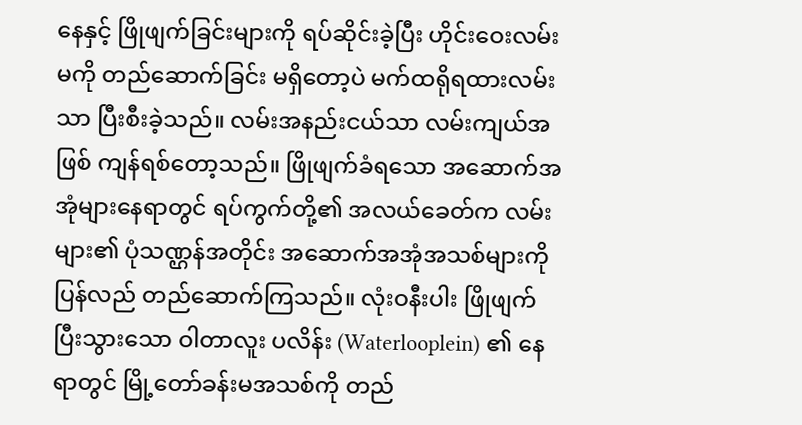နေနှင့် ဖြိုဖျက်ခြင်းများကို ရပ်ဆိုင်းခဲ့ပြီး ဟိုင်းဝေးလမ်းမကို တည်ဆောက်ခြင်း မရှိတော့ပဲ မက်ထရိုရထားလမ်းသာ ပြီးစီးခဲ့သည်။ လမ်းအနည်းငယ်သာ လမ်းကျယ်အဖြစ် ကျန်ရစ်တော့သည်။ ဖြိုဖျက်ခံရသော အဆောက်အအုံများနေရာတွင် ရပ်ကွက်တို့၏ အလယ်ခေတ်က လမ်းများ၏ ပုံသဏ္ဌန်အတိုင်း အဆောက်အအုံအသစ်များကို ပြန်လည် တည်ဆောက်ကြသည်။ လုံးဝနီးပါး ဖြိုဖျက်ပြီးသွားသော ဝါတာလူး ပလိန်း (Waterlooplein) ၏ နေရာတွင် မြို့တော်ခန်းမအသစ်ကို တည်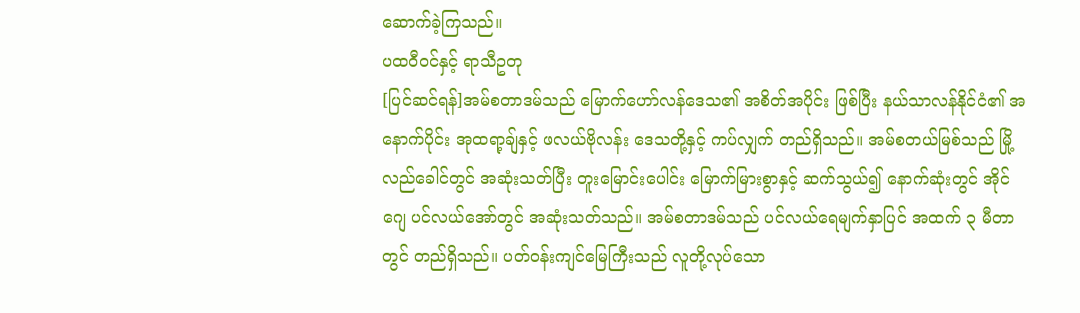ဆောက်ခဲ့ကြသည်။
ပထဝီဝင်နှင့် ရာသီဥတု
[ပြင်ဆင်ရန်]အမ်စတာဒမ်သည် မြောက်ဟော်လန်ဒေသ၏ အစိတ်အပိုင်း ဖြစ်ပြီး နယ်သာလန်နိုင်ငံ၏ အနောက်ပိုင်း အုထရာ့ချ်နှင့် ဖလယ်ဗိုလန်း ဒေသတို့နှင့် ကပ်လျှက် တည်ရှိသည်။ အမ်စတယ်မြစ်သည် မြို့လည်ခေါင်တွင် အဆုံးသတ်ပြီး တူးမြောင်းပေါင်း မြောက်မြားစွာနှင့် ဆက်သွယ်၍ နောက်ဆုံးတွင် အိုင်ဂျေ ပင်လယ်အော်တွင် အဆုံးသတ်သည်။ အမ်စတာဒမ်သည် ပင်လယ်ရေမျက်နှာပြင် အထက် ၃ မီတာတွင် တည်ရှိသည်။ ပတ်ဝန်းကျင်မြေကြီးသည် လူတို့လုပ်သော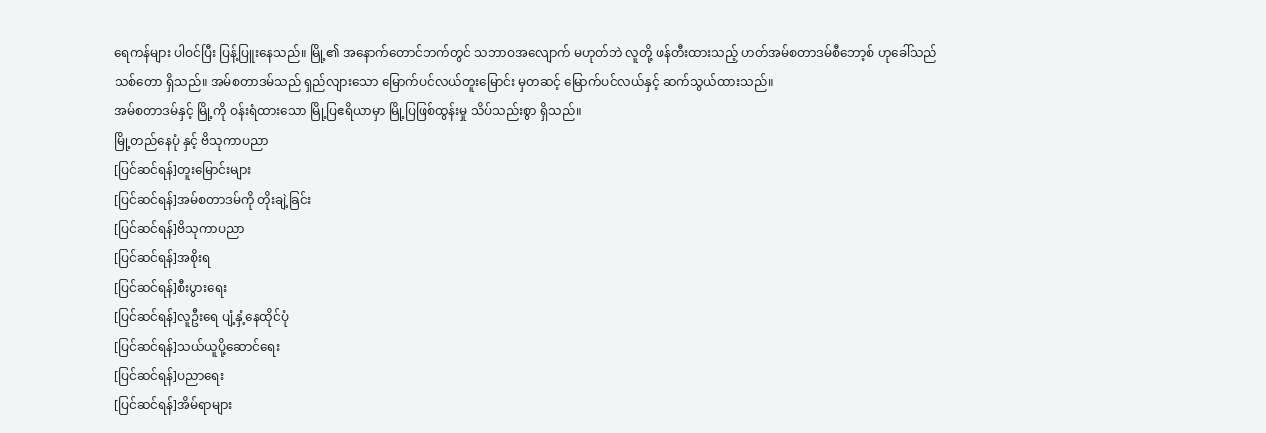ရေကန်များ ပါဝင်ပြီး ပြန့်ပြူးနေသည်။ မြို့၏ အနောက်တောင်ဘက်တွင် သဘာဝအလျောက် မဟုတ်ဘဲ လူတို့ ဖန်တီးထားသည့် ဟတ်အမ်စတာဒမ်စီဘော့စ် ဟုခေါ်သည် သစ်တော ရှိသည်။ အမ်စတာဒမ်သည် ရှည်လျားသော မြောက်ပင်လယ်တူးမြောင်း မှတဆင့် မြောက်ပင်လယ်နှင့် ဆက်သွယ်ထားသည်။
အမ်စတာဒမ်နှင့် မြို့ကို ဝန်းရံထားသော မြို့ပြဧရိယာမှာ မြို့ပြဖြစ်ထွန်းမှု သိပ်သည်းစွာ ရှိသည်။
မြို့တည်နေပုံ နှင့် ဗိသုကာပညာ
[ပြင်ဆင်ရန်]တူးမြောင်းများ
[ပြင်ဆင်ရန်]အမ်စတာဒမ်ကို တိုးချဲ့ခြင်း
[ပြင်ဆင်ရန်]ဗိသုကာပညာ
[ပြင်ဆင်ရန်]အစိုးရ
[ပြင်ဆင်ရန်]စီးပွားရေး
[ပြင်ဆင်ရန်]လူဦးရေ ပျံ့နှံ့နေထိုင်ပုံ
[ပြင်ဆင်ရန်]သယ်ယူပို့ဆောင်ရေး
[ပြင်ဆင်ရန်]ပညာရေး
[ပြင်ဆင်ရန်]အိမ်ရာများ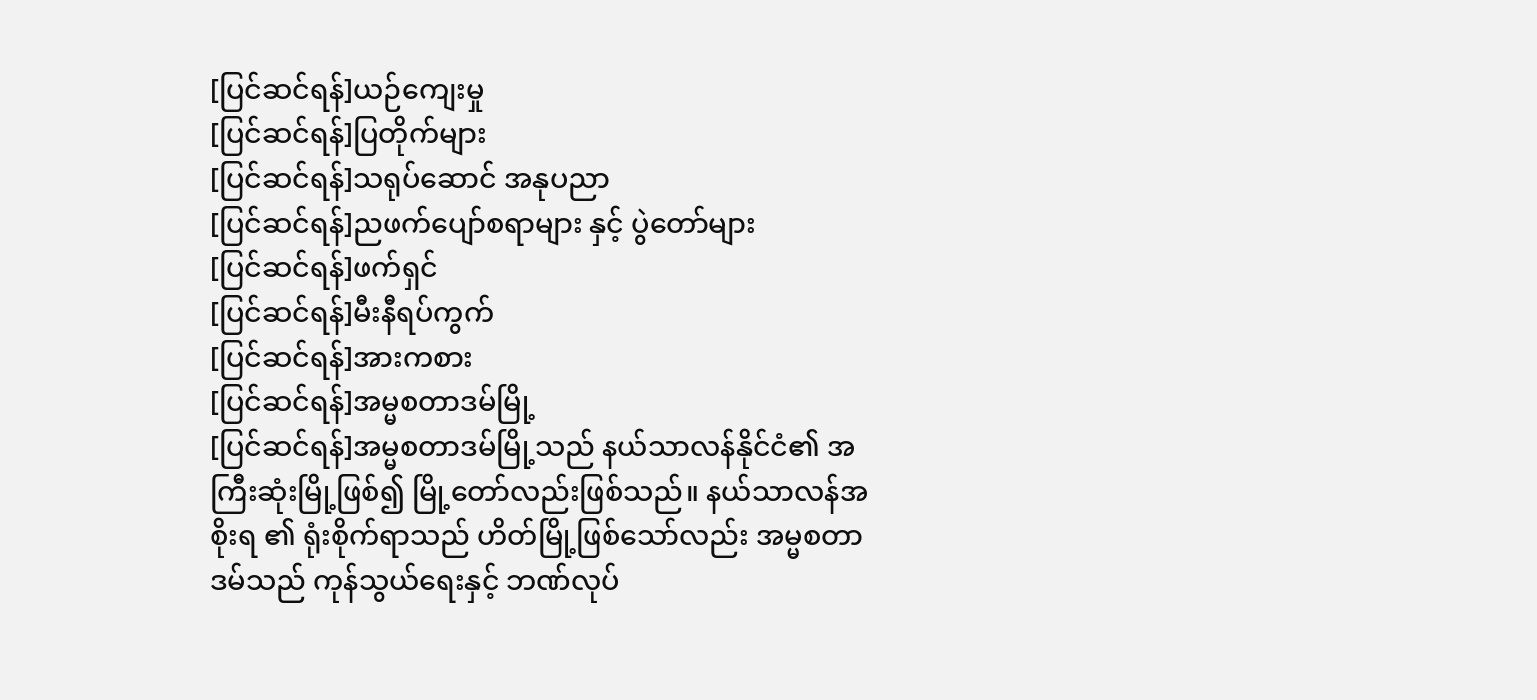[ပြင်ဆင်ရန်]ယဉ်ကျေးမှု
[ပြင်ဆင်ရန်]ပြတိုက်များ
[ပြင်ဆင်ရန်]သရုပ်ဆောင် အနုပညာ
[ပြင်ဆင်ရန်]ညဖက်ပျော်စရာများ နှင့် ပွဲတော်များ
[ပြင်ဆင်ရန်]ဖက်ရှင်
[ပြင်ဆင်ရန်]မီးနီရပ်ကွက်
[ပြင်ဆင်ရန်]အားကစား
[ပြင်ဆင်ရန်]အမ္မစတာဒမ်မြို့
[ပြင်ဆင်ရန်]အမ္မစတာဒမ်မြို့သည် နယ်သာလန်နိုင်ငံ၏ အကြီးဆုံးမြို့ဖြစ်၍ မြို့တော်လည်းဖြစ်သည်။ နယ်သာလန်အစိုးရ ၏ ရုံးစိုက်ရာသည် ဟိတ်မြို့ဖြစ်သော်လည်း အမ္မစတာဒမ်သည် ကုန်သွယ်ရေးနှင့် ဘဏ်လုပ်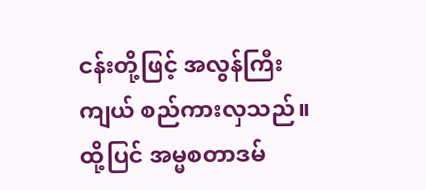ငန်းတို့ဖြင့် အလွန်ကြီးကျယ် စည်ကားလှသည်။ ထို့ပြင် အမ္မစတာဒမ်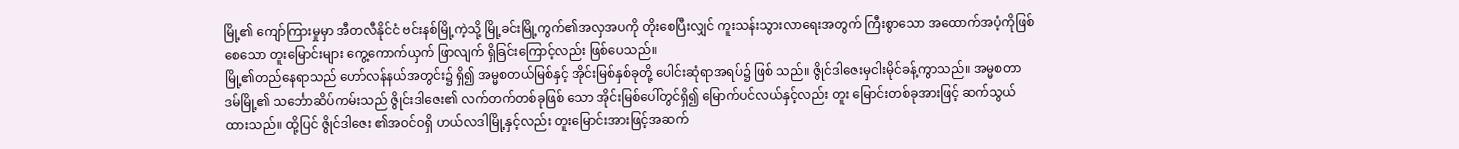မြို့၏ ကျော်ကြားမှုမှာ အီတလီနိုင်ငံ ဗင်းနစ်မြို့ကဲ့သို့ မြို့ခင်းမြို့ကွက်၏အလှအပကို တိုးစေပြီးလျှင် ကူးသန်းသွားလာရေးအတွက် ကြီးစွာသော အထောက်အပံ့ကိုဖြစ်စေသော တူးမြောင်းများ ကွေ့ကောက်ယှက် ဖြာလျက် ရှိခြင်းကြောင့်လည်း ဖြစ်ပေသည်။
မြို့၏တည်နေရာသည် ဟော်လန်နယ်အတွင်း၌ ရှိ၍ အမ္မစတယ်မြစ်နှင့် အိုင်းမြစ်နှစ်ခုတို့ ပေါင်းဆုံရာအရပ်၌ ဖြစ် သည်။ ဇွိုင်ဒါဇေးမှငါးမိုင်ခန့်ကွာသည်။ အမ္မစတာဒမ်မြို့၏ သင်္ဘောဆိပ်ကမ်းသည် ဇွိုင်းဒါဇေး၏ လက်တက်တစ်ခုဖြစ် သော အိုင်းမြစ်ပေါ်တွင်ရှိ၍ မြောက်ပင်လယ်နှင့်လည်း တူး မြောင်းတစ်ခုအားဖြင့် ဆက်သွယ်ထားသည်။ ထို့ပြင် ဇွိုင်ဒါဇေး ၏အဝင်ဝရှိ ဟယ်လဒါမြို့နှင့်လည်း တူးမြောင်းအားဖြင့်အဆက်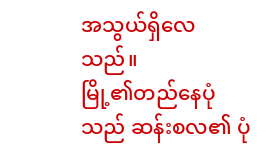အသွယ်ရှိလေသည်။
မြို့၏တည်နေပုံသည် ဆန်းစလ၏ ပုံ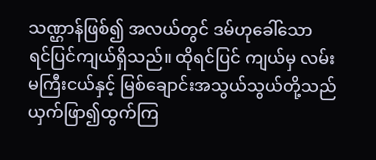သဏ္ဌာန်ဖြစ်၍ အလယ်တွင် ဒမ်ဟုခေါ်သော ရင်ပြင်ကျယ်ရှိသည်။ ထိုရင်ပြင် ကျယ်မှ လမ်းမကြီးငယ်နှင့် မြစ်ချောင်းအသွယ်သွယ်တို့သည် ယှက်ဖြာ၍ထွက်ကြ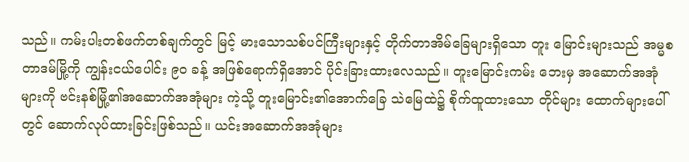သည်။ ကမ်းပါးတစ်ဖက်တစ်ချက်တွင် မြင့် မားသောသစ်ပင်ကြီးများနှင့် တိုက်တာအိမ်ခြေများရှိသော တူး မြောင်းများသည် အမ္မစတာဒမ်မြို့ကို ကျွန်းငယ်ပေါင်း ၉ဝ ခန့် အဖြစ်ရောက်ရှိအောင် ပိုင်းခြားထားလေသည်။ တူးမြောင်းကမ်း ဘေးမှ အဆောက်အအုံများကို ဗင်းနစ်မြို့၏အဆောက်အအုံများ ကဲ့သို့ တူးမြောင်း၏အောက်ခြေ သဲမြေထဲ၌ စိုက်ထူထားသော တိုင်များ ထောက်များပေါ်တွင် ဆောက်လုပ်ထားခြင်းဖြစ်သည်။ ယင်းအဆောက်အအုံများ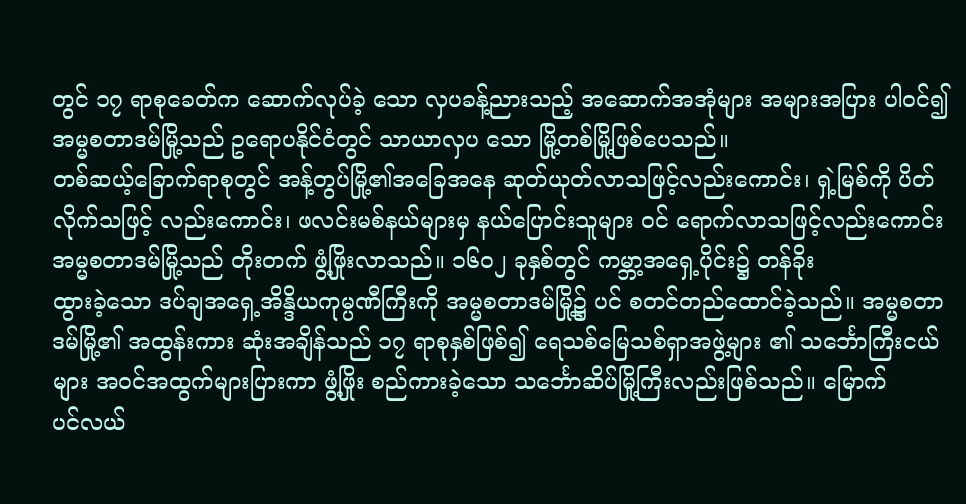တွင် ၁၇ ရာစုခေတ်က ဆောက်လုပ်ခဲ့ သော လှပခန့်ညားသည့် အဆောက်အအုံများ အများအပြား ပါဝင်၍ အမ္မစတာဒမ်မြို့သည် ဥရောပနိုင်ငံတွင် သာယာလှပ သော မြို့တစ်မြို့ဖြစ်ပေသည်။
တစ်ဆယ့်ခြောက်ရာစုတွင် အန့်တွပ်မြို့၏အခြေအနေ ဆုတ်ယုတ်လာသဖြင့်လည်းကောင်း၊ ရှဲ့မြစ်ကို ပိတ်လိုက်သဖြင့် လည်းကောင်း၊ ဖလင်းမစ်နယ်များမှ နယ်ပြောင်းသူများ ဝင် ရောက်လာသဖြင့်လည်းကောင်း အမ္မစတာဒမ်မြို့သည် တိုးတက် ဖွံ့ဖြိုးလာသည်။ ၁၆ဝ၂ ခုနှစ်တွင် ကမ္ဘာ့အရှေ့ပိုင်း၌ တန်ခိုး
ထွားခဲ့သော ဒပ်ချအရှေ့အိန္ဒိယကုမ္ပဏီကြီးကို အမ္မစတာဒမ်မြို့၌ ပင် စတင်တည်ထောင်ခဲ့သည်။ အမ္မစတာဒမ်မြို့၏ အထွန်းကား ဆုံးအချိန်သည် ၁၇ ရာစုနှစ်ဖြစ်၍ ရေသစ်မြေသစ်ရှာအဖွဲ့များ ၏ သင်္ဘောကြီးငယ်များ အဝင်အထွက်များပြားကာ ဖွံ့ဖြိုး စည်ကားခဲ့သော သင်္ဘောဆိပ်မြို့ကြီးလည်းဖြစ်သည်။ မြောက်
ပင်လယ်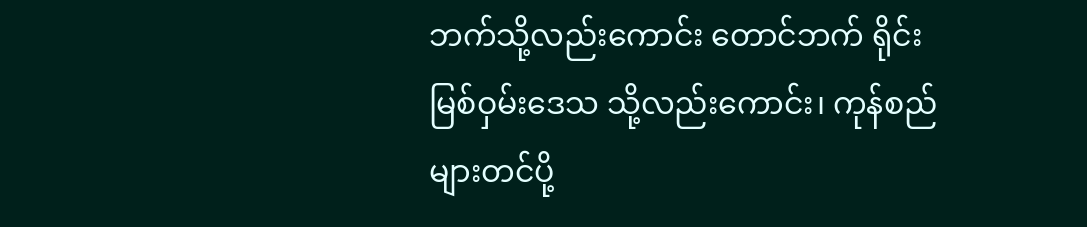ဘက်သို့လည်းကောင်း တောင်ဘက် ရိုင်းမြစ်ဝှမ်းဒေသ သို့လည်းကောင်း၊ ကုန်စည်များတင်ပို့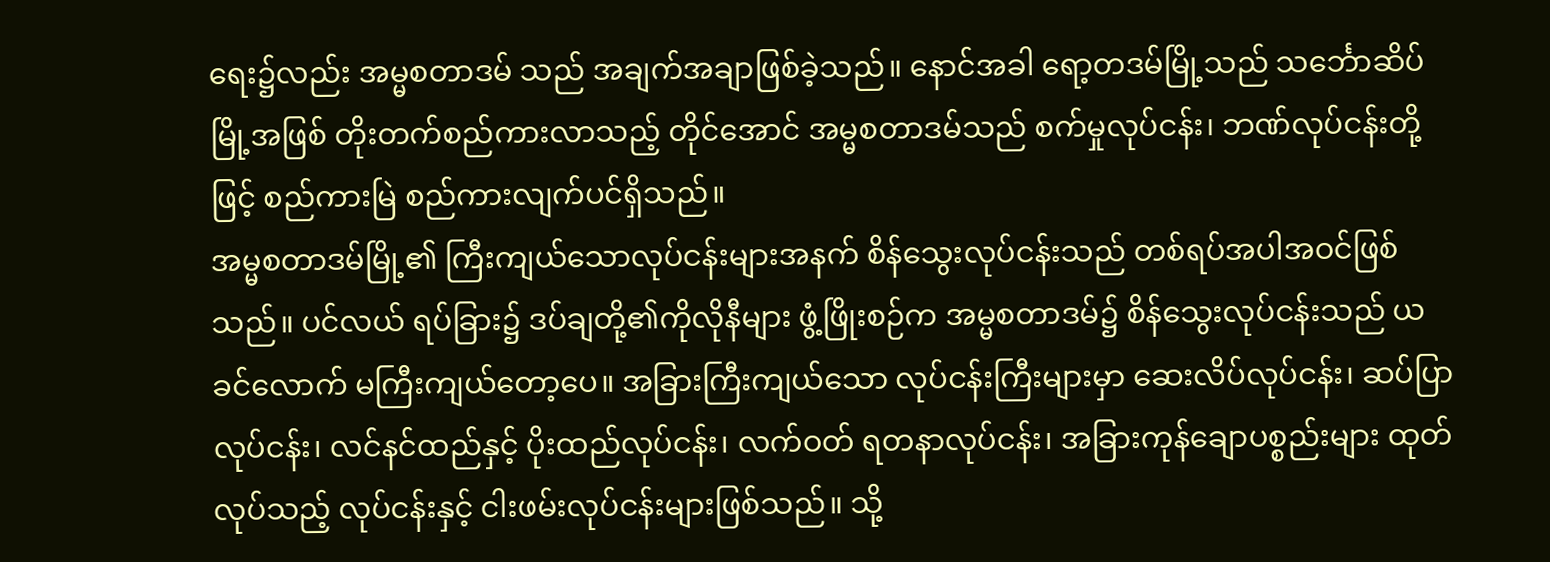ရေး၌လည်း အမ္မစတာဒမ် သည် အချက်အချာဖြစ်ခဲ့သည်။ နောင်အခါ ရော့တဒမ်မြို့သည် သင်္ဘောဆိပ်မြို့အဖြစ် တိုးတက်စည်ကားလာသည့် တိုင်အောင် အမ္မစတာဒမ်သည် စက်မှုလုပ်ငန်း၊ ဘဏ်လုပ်ငန်းတို့ဖြင့် စည်ကားမြဲ စည်ကားလျက်ပင်ရှိသည်။
အမ္မစတာဒမ်မြို့၏ ကြီးကျယ်သောလုပ်ငန်းများအနက် စိန်သွေးလုပ်ငန်းသည် တစ်ရပ်အပါအဝင်ဖြစ်သည်။ ပင်လယ် ရပ်ခြား၌ ဒပ်ချတို့၏ကိုလိုနီများ ဖွံ့ဖြိုးစဉ်က အမ္မစတာဒမ်၌ စိန်သွေးလုပ်ငန်းသည် ယခင်လောက် မကြီးကျယ်တော့ပေ။ အခြားကြီးကျယ်သော လုပ်ငန်းကြီးများမှာ ဆေးလိပ်လုပ်ငန်း၊ ဆပ်ပြာလုပ်ငန်း၊ လင်နင်ထည်နှင့် ပိုးထည်လုပ်ငန်း၊ လက်ဝတ် ရတနာလုပ်ငန်း၊ အခြားကုန်ချောပစ္စည်းများ ထုတ်လုပ်သည့် လုပ်ငန်းနှင့် ငါးဖမ်းလုပ်ငန်းများဖြစ်သည်။ သို့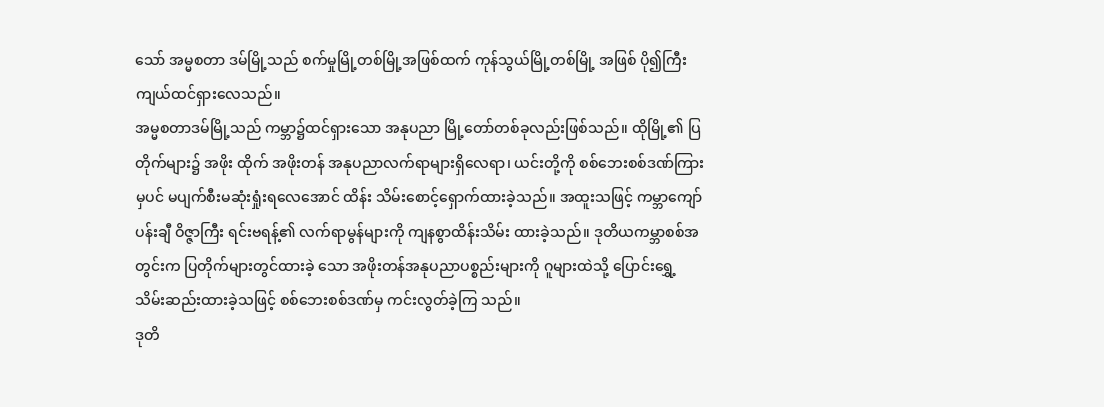သော် အမ္မစတာ ဒမ်မြို့သည် စက်မှုမြို့တစ်မြို့အဖြစ်ထက် ကုန်သွယ်မြို့တစ်မြို့ အဖြစ် ပို၍ကြီးကျယ်ထင်ရှားလေသည်။
အမ္မစတာဒမ်မြို့သည် ကမ္ဘာ၌ထင်ရှားသော အနုပညာ မြို့တော်တစ်ခုလည်းဖြစ်သည်။ ထိုမြို့၏ ပြတိုက်များ၌ အဖိုး ထိုက် အဖိုးတန် အနုပညာလက်ရာများရှိလေရာ၊ ယင်းတို့ကို စစ်ဘေးစစ်ဒဏ်ကြားမှပင် မပျက်စီးမဆုံးရှုံးရလေအောင် ထိန်း သိမ်းစောင့်ရှောက်ထားခဲ့သည်။ အထူးသဖြင့် ကမ္ဘာကျော်ပန်းချီ ဝိဇ္ဇာကြီး ရင်းဗရန့်၏ လက်ရာမွန်များကို ကျနစွာထိန်းသိမ်း ထားခဲ့သည်။ ဒုတိယကမ္ဘာစစ်အတွင်းက ပြတိုက်များတွင်ထားခဲ့ သော အဖိုးတန်အနုပညာပစ္စည်းများကို ဂူများထဲသို့ ပြောင်းရွှေ့ သိမ်းဆည်းထားခဲ့သဖြင့် စစ်ဘေးစစ်ဒဏ်မှ ကင်းလွတ်ခဲ့ကြ သည်။
ဒုတိ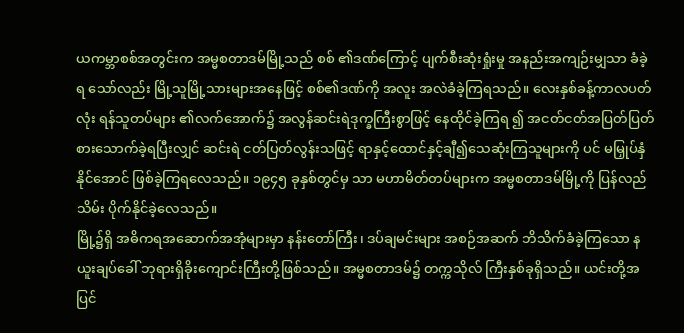ယကမ္ဘာစစ်အတွင်းက အမ္မစတာဒမ်မြို့သည် စစ် ၏ဒဏ်ကြောင့် ပျက်စီးဆုံးရှုံးမှု အနည်းအကျဉ်းမျှသာ ခံခဲ့ရ သော်လည်း မြို့သူမြို့သားများအနေဖြင့် စစ်၏ဒဏ်ကို အလူး အလဲခံခဲ့ကြရသည်။ လေးနှစ်ခန့်ကာလပတ်လုံး ရန်သူတပ်များ ၏လက်အောက်၌ အလွန်ဆင်းရဲဒုက္ခကြီးစွာဖြင့် နေထိုင်ခဲ့ကြရ ၍ အငတ်ငတ်အပြတ်ပြတ် စားသောက်ခဲ့ရပြီးလျှင် ဆင်းရဲ ငတ်ပြတ်လွန်းသဖြင့် ရာနှင့်ထောင်နှင့်ချီ၍သေဆုံးကြသူများကို ပင် မမြှုပ်နှံနိုင်အောင် ဖြစ်ခဲ့ကြရလေသည်။ ၁၉၄၅ ခုနှစ်တွင်မှ သာ မဟာမိတ်တပ်များက အမ္မစတာဒမ်မြို့ကို ပြန်လည်သိမ်း ပိုက်နိုင်ခဲ့လေသည်။
မြို့၌ရှိ အဓိကရအဆောက်အအုံများမှာ နန်းတော်ကြီး၊ ဒပ်ချမင်းများ အစဉ်အဆက် ဘိသိက်ခံခဲ့ကြသော နယူးချပ်ခေါ် ဘုရားရှိခိုးကျောင်းကြီးတို့ဖြစ်သည်။ အမ္မစတာဒမ်၌ တက္ကသိုလ် ကြီးနှစ်ခုရှိသည်။ ယင်းတို့အပြင်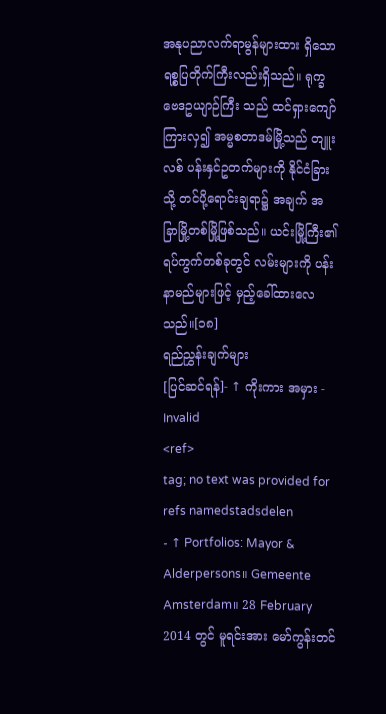အနုပညာလက်ရာမွန်များထား ရှိသော ရစ္စပြတိုက်ကြီးလည်းရှိသည်။ ရုက္ခဗေဒဥယျာဉ်ကြီး သည် ထင်ရှားကျော်ကြားလှ၍ အမ္မစတာဒမ်မြို့သည် တျူးလစ် ပန်းနှင်ဥတက်များကို နိုင်ငံခြားသို့ တင်ပို့ရောင်းချရာ၌ အချက် အခြာမြို့တစ်မြို့ဖြစ်သည်။ ယင်းမြို့ကြီး၏ ရပ်ကွက်တစ်ခုတွင် လမ်းများကို ပန်းနာမည်များဖြင့် မှည့်ခေါ်ထားလေသည်။[၁၈]
ရည်ညွှန်းချက်များ
[ပြင်ဆင်ရန်]- ↑ ကိုးကား အမှား - Invalid
<ref>
tag; no text was provided for refs namedstadsdelen
- ↑ Portfolios: Mayor & Alderpersons။ Gemeente Amsterdam။ 28 February 2014 တွင် မူရင်းအား မော်ကွန်းတင်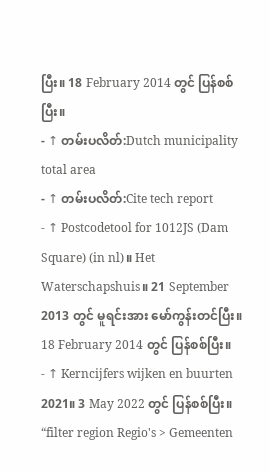ပြီး။ 18 February 2014 တွင် ပြန်စစ်ပြီး။
- ↑ တမ်းပလိတ်:Dutch municipality total area
- ↑ တမ်းပလိတ်:Cite tech report
- ↑ Postcodetool for 1012JS (Dam Square) (in nl)။ Het Waterschapshuis။ 21 September 2013 တွင် မူရင်းအား မော်ကွန်းတင်ပြီး။ 18 February 2014 တွင် ပြန်စစ်ပြီး။
- ↑ Kerncijfers wijken en buurten 2021။ 3 May 2022 တွင် ပြန်စစ်ပြီး။ “filter region Regio's > Gemeenten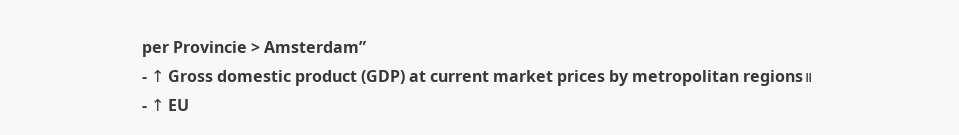per Provincie > Amsterdam”
- ↑ Gross domestic product (GDP) at current market prices by metropolitan regions။
- ↑ EU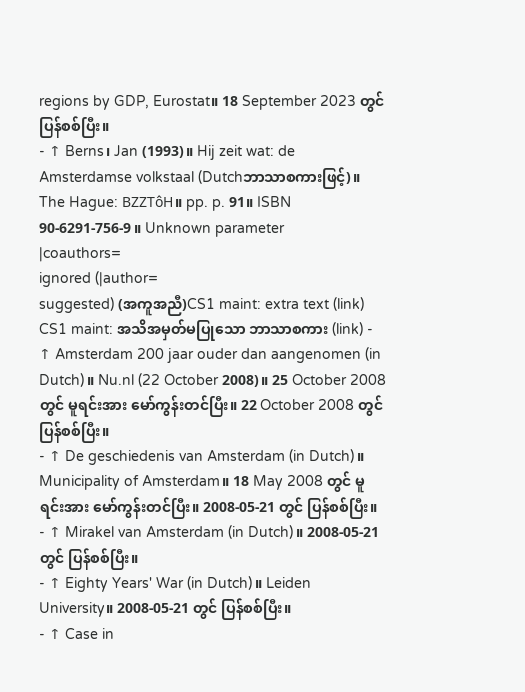regions by GDP, Eurostat။ 18 September 2023 တွင် ပြန်စစ်ပြီး။
- ↑ Berns၊ Jan (1993)။ Hij zeit wat: de Amsterdamse volkstaal (Dutchဘာသာစကားဖြင့်)။ The Hague: BZZTôH။ pp. p. 91။ ISBN 90-6291-756-9။ Unknown parameter
|coauthors=
ignored (|author=
suggested) (အကူအညီ)CS1 maint: extra text (link) CS1 maint: အသိအမှတ်မပြုသော ဘာသာစကား (link) - ↑ Amsterdam 200 jaar ouder dan aangenomen (in Dutch)။ Nu.nl (22 October 2008)။ 25 October 2008 တွင် မူရင်းအား မော်ကွန်းတင်ပြီး။ 22 October 2008 တွင် ပြန်စစ်ပြီး။
- ↑ De geschiedenis van Amsterdam (in Dutch)။ Municipality of Amsterdam။ 18 May 2008 တွင် မူရင်းအား မော်ကွန်းတင်ပြီး။ 2008-05-21 တွင် ပြန်စစ်ပြီး။
- ↑ Mirakel van Amsterdam (in Dutch)။ 2008-05-21 တွင် ပြန်စစ်ပြီး။
- ↑ Eighty Years' War (in Dutch)။ Leiden University။ 2008-05-21 တွင် ပြန်စစ်ပြီး။
- ↑ Case in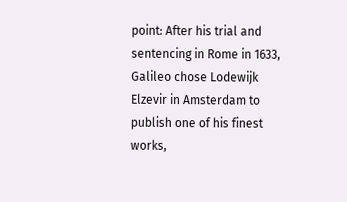point: After his trial and sentencing in Rome in 1633, Galileo chose Lodewijk Elzevir in Amsterdam to publish one of his finest works,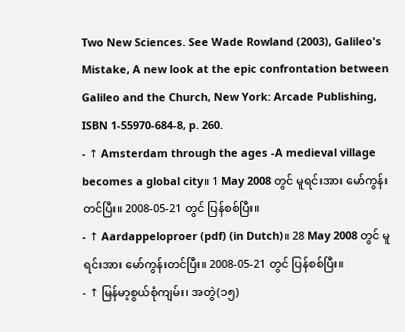Two New Sciences. See Wade Rowland (2003), Galileo's Mistake, A new look at the epic confrontation between Galileo and the Church, New York: Arcade Publishing, ISBN 1-55970-684-8, p. 260.
- ↑ Amsterdam through the ages -A medieval village becomes a global city။ 1 May 2008 တွင် မူရင်းအား မော်ကွန်းတင်ပြီး။ 2008-05-21 တွင် ပြန်စစ်ပြီး။
- ↑ Aardappeloproer (pdf) (in Dutch)။ 28 May 2008 တွင် မူရင်းအား မော်ကွန်းတင်ပြီး။ 2008-05-21 တွင် ပြန်စစ်ပြီး။
- ↑ မြန်မာ့စွယ်စုံကျမ်း၊ အတွဲ(၁၅)